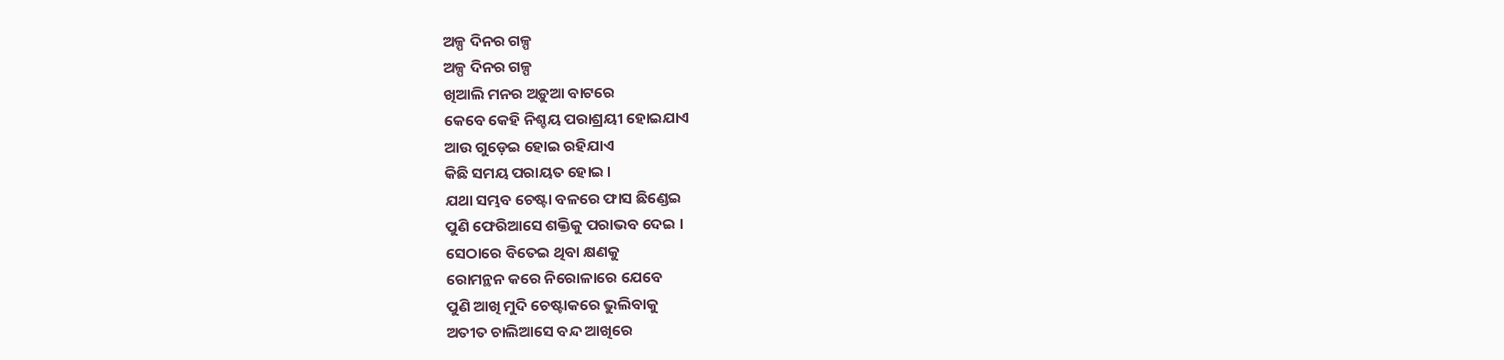ଅଳ୍ପ ଦିନର ଗଳ୍ପ
ଅଳ୍ପ ଦିନର ଗଳ୍ପ
ଖିଆଲି ମନର ଅଡ଼ୁଆ ବାଟରେ
କେବେ କେହି ନିଶ୍ଚୟ ପରାଶ୍ରୟୀ ହୋଇଯାଏ
ଆଉ ଗୁଡ଼େଇ ହୋଇ ରହିଯାଏ
କିଛି ସମୟ ପରାୟତ ହୋଇ ।
ଯଥା ସମ୍ଭବ ଚେଷ୍ଟା ବଳରେ ଫାସ ଛିଣ୍ଡେଇ
ପୁଣି ଫେରିଆସେ ଶକ୍ତିକୁ ପରାଭବ ଦେଇ ।
ସେଠାରେ ବିତେଇ ଥିବା କ୍ଷଣକୁ
ରୋମନ୍ଥନ କରେ ନିରୋଳାରେ ଯେବେ
ପୁଣି ଆଖି ମୁଦି ଚେଷ୍ଟାକରେ ଭୁଲିବାକୁ
ଅତୀତ ଚାଲିଆସେ ବନ୍ଦ ଆଖିରେ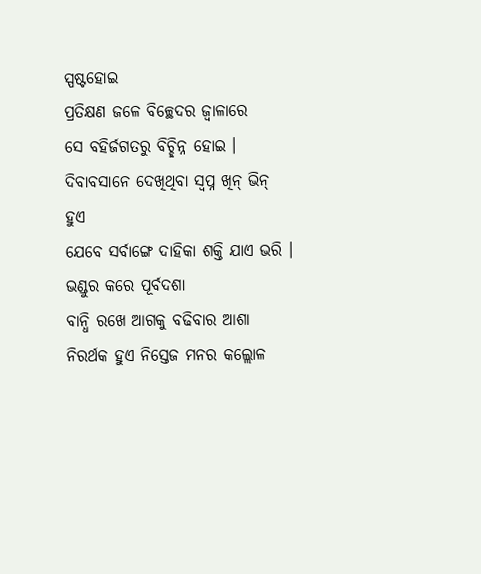ସ୍ପଷ୍ଟହୋଇ
ପ୍ରତିକ୍ଷଣ ଜଳେ ବିଚ୍ଛେଦର ଜ୍ବାଳାରେ
ସେ ବହିର୍ଜଗତରୁ ବିଚ୍ଛିନ୍ନ ହୋଇ ।
ଦିବାବସାନେ ଦେଖିଥିବା ସ୍ବପ୍ନ ଖିନ୍ ଭିନ୍ ହୁଏ
ଯେବେ ସର୍ବାଙ୍ଗେ ଦାହିକା ଶକ୍ତି ଯାଏ ଭରି ।
ଭଣ୍ଡୁର କରେ ପୂର୍ବଦଶା
ବାନ୍ଧି ରଖେ ଆଗକୁ ବଢିବାର ଆଶା
ନିରର୍ଥକ ହୁଏ ନିସ୍ତେଜ ମନର କଲ୍ଲୋଳ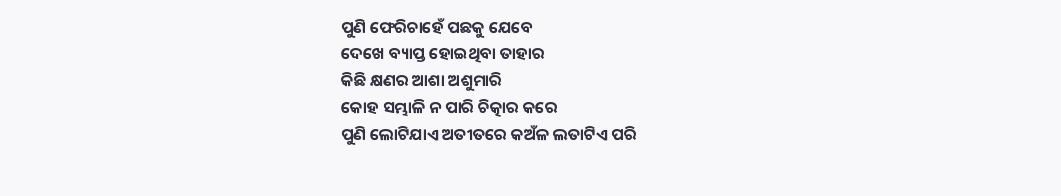ପୁଣି ଫେରିଚାହେଁ ପଛକୁ ଯେବେ
ଦେଖେ ବ୍ୟାପ୍ତ ହୋଇଥିବା ତାହାର
କିଛି କ୍ଷଣର ଆଶା ଅଶୁମାରି
କୋହ ସମ୍ଭାଳି ନ ପାରି ଚିତ୍କାର କରେ
ପୁଣି ଲୋଟିଯାଏ ଅତୀତରେ କଅଁଳ ଲତାଟିଏ ପରି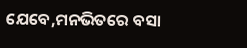ଯେବେ,ମନଭିତରେ ବସା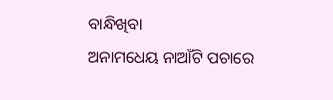ବାନ୍ଧିଖିବା
ଅନାମଧେୟ ନାଆଁଟି ପଚାରେ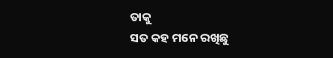ତାକୁ
ସତ କହ ମନେ ରଖିଛୁ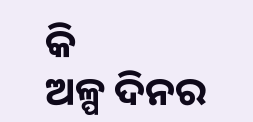କି
ଅଳ୍ପ ଦିନର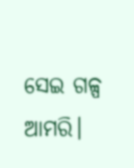ସେଇ ଗଳ୍ପ ଆମରି।